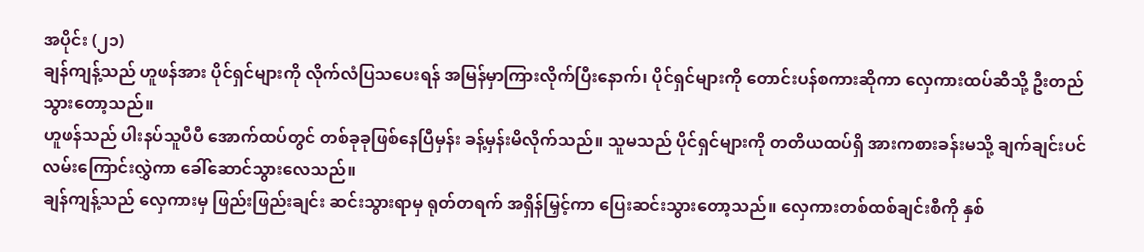အပိုင်း (၂၁)
ချန်ကျန့်သည် ဟူဖန်အား ပိုင်ရှင်များကို လိုက်လံပြသပေးရန် အမြန်မှာကြားလိုက်ပြီးနောက်၊ ပိုင်ရှင်များကို တောင်းပန်စကားဆိုကာ လှေကားထပ်ဆီသို့ ဦးတည်သွားတော့သည်။
ဟူဖန်သည် ပါးနပ်သူပီပီ အောက်ထပ်တွင် တစ်ခုခုဖြစ်နေပြီမှန်း ခန့်မှန်းမိလိုက်သည်။ သူမသည် ပိုင်ရှင်များကို တတိယထပ်ရှိ အားကစားခန်းမသို့ ချက်ချင်းပင် လမ်းကြောင်းလွှဲကာ ခေါ်ဆောင်သွားလေသည်။
ချန်ကျန့်သည် လှေကားမှ ဖြည်းဖြည်းချင်း ဆင်းသွားရာမှ ရုတ်တရက် အရှိန်မြှင့်ကာ ပြေးဆင်းသွားတော့သည်။ လှေကားတစ်ထစ်ချင်းစီကို နှစ်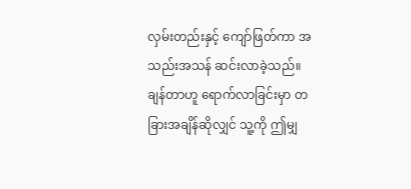လှမ်းတည်းနှင့် ကျော်ဖြတ်ကာ အသည်းအသန် ဆင်းလာခဲ့သည်။ ချန်တာဟူ ရောက်လာခြင်းမှာ တခြားအချိန်ဆိုလျှင် သူ့ကို ဤမျှ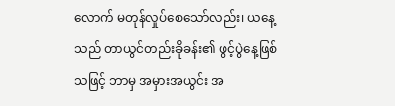လောက် မတုန်လှုပ်စေသော်လည်း၊ ယနေ့သည် တာယွင်တည်းခိုခန်း၏ ဖွင့်ပွဲနေ့ဖြစ်သဖြင့် ဘာမှ အမှားအယွင်း အ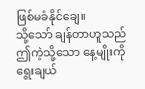ဖြစ်မခံနိုင်ချေ။
သို့သော် ချန်တာဟူသည် ဤကဲ့သို့သော နေ့မျိုးကို ရွေးချယ်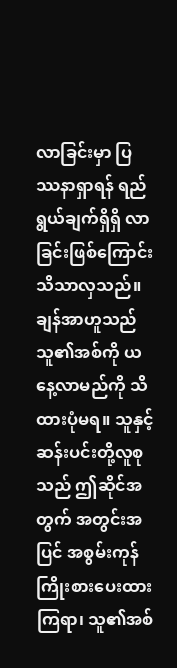လာခြင်းမှာ ပြဿနာရှာရန် ရည်ရွယ်ချက်ရှိရှိ လာခြင်းဖြစ်ကြောင်း သိသာလှသည်။
ချန်အာဟူသည် သူ၏အစ်ကို ယနေ့လာမည်ကို သိထားပုံမရ။ သူနှင့် ဆန်းပင်းတို့လူစုသည် ဤဆိုင်အတွက် အတွင်းအပြင် အစွမ်းကုန် ကြိုးစားပေးထားကြရာ၊ သူ၏အစ်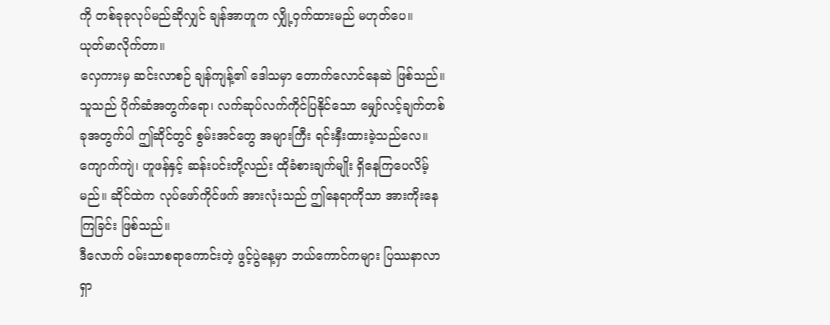ကို တစ်ခုခုလုပ်မည်ဆိုလျှင် ချန်အာဟူက လျှို့ဝှက်ထားမည် မဟုတ်ပေ။
ယုတ်မာလိုက်တာ။
လှေကားမှ ဆင်းလာစဉ် ချန်ကျန့်၏ ဒေါသမှာ တောက်လောင်နေဆဲ ဖြစ်သည်။
သူသည် ပိုက်ဆံအတွက်ရော၊ လက်ဆုပ်လက်ကိုင်ပြနိုင်သော မျှော်လင့်ချက်တစ်ခုအတွက်ပါ ဤဆိုင်တွင် စွမ်းအင်တွေ အများကြီး ရင်းနှီးထားခဲ့သည်လေ။ ကျောက်ကျဲ၊ ဟူဖန်နှင့် ဆန်းပင်းတို့လည်း ထိုခံစားချက်မျိုး ရှိနေကြပေလိမ့်မည်။ ဆိုင်ထဲက လုပ်ဖော်ကိုင်ဖက် အားလုံးသည် ဤနေရာကိုသာ အားကိုးနေကြခြင်း ဖြစ်သည်။
ဒီလောက် ဝမ်းသာစရာကောင်းတဲ့ ဖွင့်ပွဲနေ့မှာ ဘယ်ကောင်ကများ ပြဿနာလာရှာ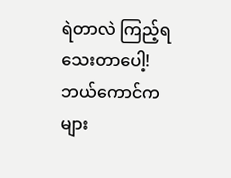ရဲတာလဲ ကြည့်ရသေးတာပေါ့! ဘယ်ကောင်ကများ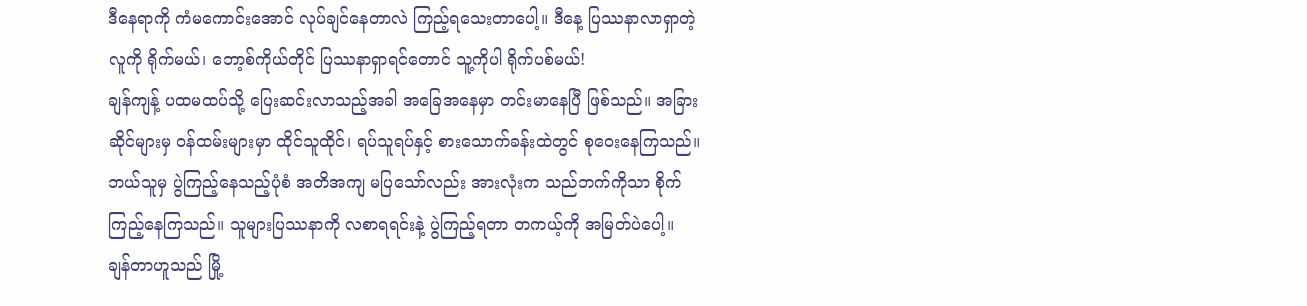ဒီနေရာကို ကံမကောင်းအောင် လုပ်ချင်နေတာလဲ ကြည့်ရသေးတာပေါ့။ ဒီနေ့ ပြဿနာလာရှာတဲ့လူကို ရိုက်မယ်၊ ဘော့စ်ကိုယ်တိုင် ပြဿနာရှာရင်တောင် သူ့ကိုပါ ရိုက်ပစ်မယ်!
ချန်ကျန့် ပထမထပ်သို့ ပြေးဆင်းလာသည့်အခါ အခြေအနေမှာ တင်းမာနေပြီ ဖြစ်သည်။ အခြားဆိုင်များမှ ဝန်ထမ်းများမှာ ထိုင်သူထိုင်၊ ရပ်သူရပ်နှင့် စားသောက်ခန်းထဲတွင် စုဝေးနေကြသည်။ ဘယ်သူမှ ပွဲကြည့်နေသည့်ပုံစံ အတိအကျ မပြသော်လည်း အားလုံးက သည်ဘက်ကိုသာ စိုက်ကြည့်နေကြသည်။ သူများပြဿနာကို လစာရရင်းနဲ့ ပွဲကြည့်ရတာ တကယ့်ကို အမြတ်ပဲပေါ့။
ချန်တာဟူသည် မြို့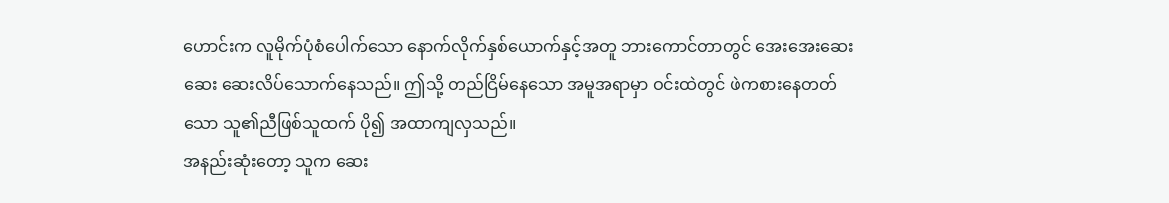ဟောင်းက လူမိုက်ပုံစံပေါက်သော နောက်လိုက်နှစ်ယောက်နှင့်အတူ ဘားကောင်တာတွင် အေးအေးဆေးဆေး ဆေးလိပ်သောက်နေသည်။ ဤသို့ တည်ငြိမ်နေသော အမူအရာမှာ ဝင်းထဲတွင် ဖဲကစားနေတတ်သော သူ၏ညီဖြစ်သူထက် ပို၍ အထာကျလှသည်။
အနည်းဆုံးတော့ သူက ဆေး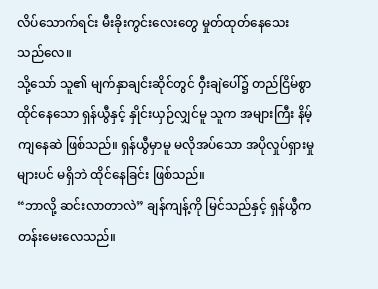လိပ်သောက်ရင်း မီးခိုးကွင်းလေးတွေ မှုတ်ထုတ်နေသေးသည်လေ။
သို့သော် သူ၏ မျက်နှာချင်းဆိုင်တွင် ဝှီးချဲပေါ်၌ တည်ငြိမ်စွာ ထိုင်နေသော ရှန်ယွီနှင့် နှိုင်းယှဉ်လျှင်မူ သူက အများကြီး နိမ့်ကျနေဆဲ ဖြစ်သည်။ ရှန်ယွီမှာမူ မလိုအပ်သော အပိုလှုပ်ရှားမှုများပင် မရှိဘဲ ထိုင်နေခြင်း ဖြစ်သည်။
“ဘာလို့ ဆင်းလာတာလဲ” ချန်ကျန့်ကို မြင်သည်နှင့် ရှန်ယွီက တန်းမေးလေသည်။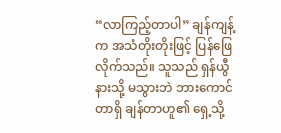“လာကြည့်တာပါ” ချန်ကျန့်က အသံတိုးတိုးဖြင့် ပြန်ဖြေလိုက်သည်။ သူသည် ရှန်ယွီနားသို့ မသွားဘဲ ဘားကောင်တာရှိ ချန်တာဟူ၏ ရှေ့သို့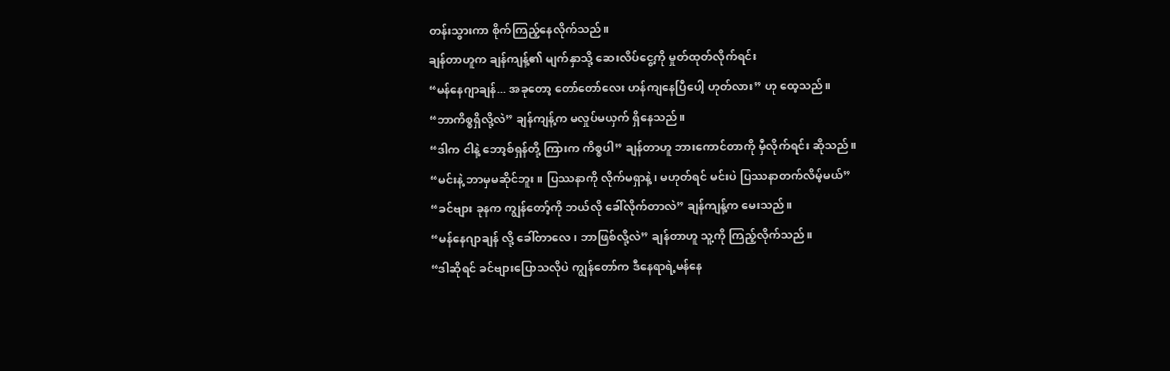တန်းသွားကာ စိုက်ကြည့်နေလိုက်သည်။
ချန်တာဟူက ချန်ကျန့်၏ မျက်နှာသို့ ဆေးလိပ်ငွေ့ကို မှုတ်ထုတ်လိုက်ရင်း
“မန်နေဂျာချန်... အခုတော့ တော်တော်လေး ဟန်ကျနေပြီပေါ့ ဟုတ်လား” ဟု ထေ့သည်။
“ဘာကိစ္စရှိလို့လဲ” ချန်ကျန့်က မလှုပ်မယှက် ရှိနေသည်။
“ဒါက ငါနဲ့ ဘော့စ်ရှန်တို့ ကြားက ကိစ္စပါ” ချန်တာဟူ ဘားကောင်တာကို မှီလိုက်ရင်း ဆိုသည်။
“မင်းနဲ့ ဘာမှမဆိုင်ဘူး။ ပြဿနာကို လိုက်မရှာနဲ့၊ မဟုတ်ရင် မင်းပဲ ပြဿနာတက်လိမ့်မယ်”
“ခင်ဗျား ခုနက ကျွန်တော့်ကို ဘယ်လို ခေါ်လိုက်တာလဲ” ချန်ကျန့်က မေးသည်။
“မန်နေဂျာချန် လို့ ခေါ်တာလေ၊ ဘာဖြစ်လို့လဲ” ချန်တာဟူ သူ့ကို ကြည့်လိုက်သည်။
“ဒါဆိုရင် ခင်ဗျားပြောသလိုပဲ ကျွန်တော်က ဒီနေရာရဲ့မန်နေ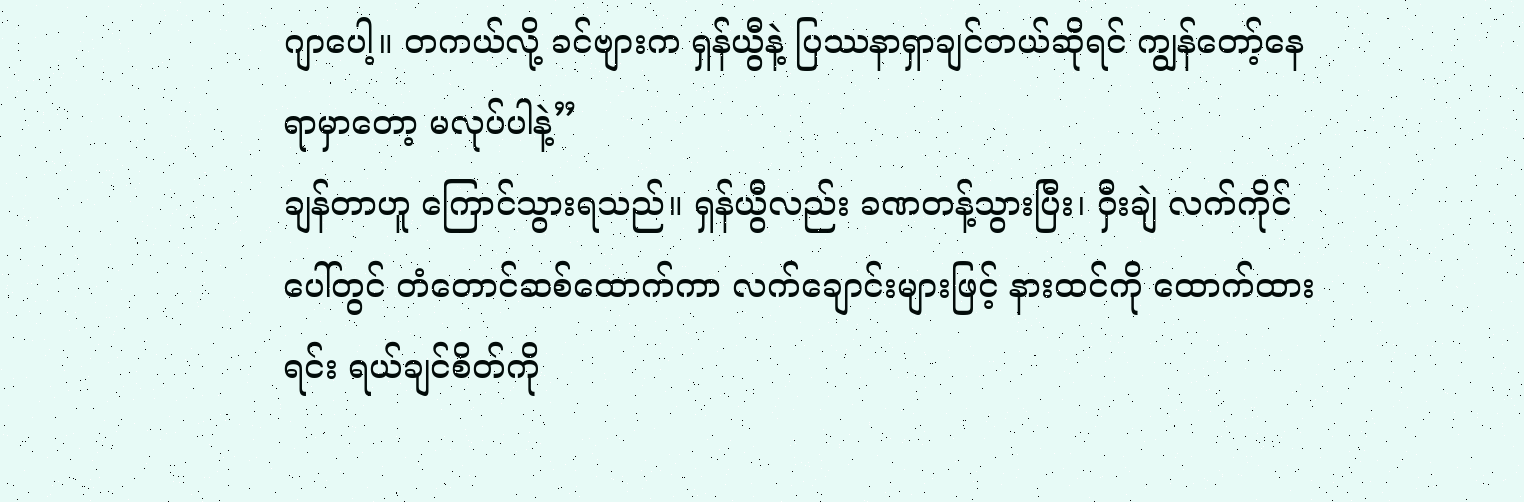ဂျာပေါ့။ တကယ်လို့ ခင်ဗျားက ရှန်ယွီနဲ့ ပြဿနာရှာချင်တယ်ဆိုရင် ကျွန်တော့်နေရာမှာတော့ မလုပ်ပါနဲ့”
ချန်တာဟူ ကြောင်သွားရသည်။ ရှန်ယွီလည်း ခဏတန့်သွားပြီး၊ ဝှီးချဲ လက်ကိုင်ပေါ်တွင် တံတောင်ဆစ်ထောက်ကာ လက်ချောင်းများဖြင့် နားထင်ကို ထောက်ထားရင်း ရယ်ချင်စိတ်ကို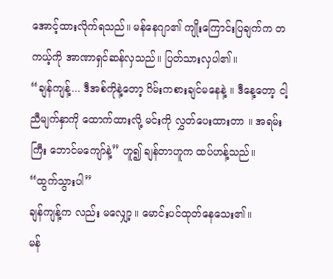အောင့်ထားလိုက်ရသည်။ မန်နေဂျာ၏ ကျိုးကြောင်းပြချက်က တကယ့်ကို အာဏာရှင်ဆန်လှသည်။ ပြတ်သားလှပါ၏။
“ချန်ကျန့်... ဒီအစ်ကိုနဲ့တော့ ဂိမ်းကစားချင်မနေနဲ့ ။ ဒီနေ့တော့ ငါ့ညီမျက်နှာကို ထောက်ထားလို့ မင်းကို လွှတ်ပေးထားတာ ။ အရမ်းကြီး ဘောင်မကျော်နဲ့” ဟူ၍ ချန်တာဟူက ထပ်ဟန့်သည်။
“ထွက်သွားပါ”
ချန်ကျန့်က လည်း မလျှော့။ မောင်းပင်ထုတ်နေသေး၏။
မန်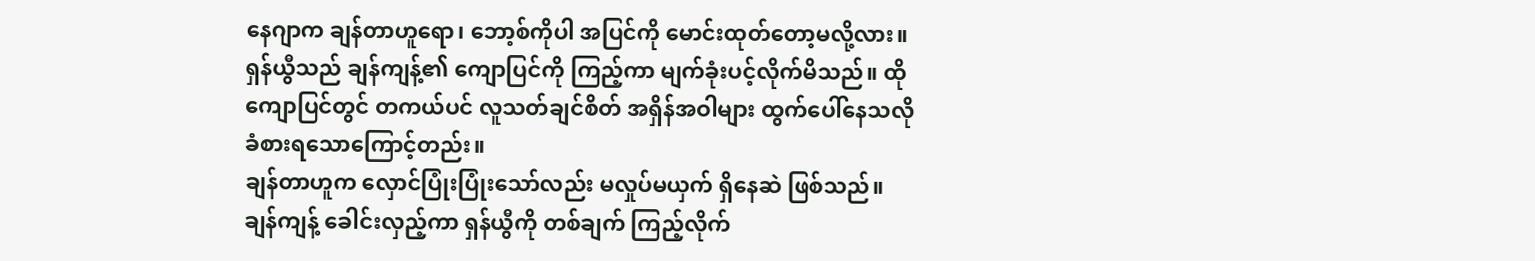နေဂျာက ချန်တာဟူရော၊ ဘော့စ်ကိုပါ အပြင်ကို မောင်းထုတ်တော့မလို့လား။ ရှန်ယွီသည် ချန်ကျန့်၏ ကျောပြင်ကို ကြည့်ကာ မျက်ခုံးပင့်လိုက်မိသည်။ ထိုကျောပြင်တွင် တကယ်ပင် လူသတ်ချင်စိတ် အရှိန်အဝါများ ထွက်ပေါ်နေသလို ခံစားရသောကြောင့်တည်း။
ချန်တာဟူက လှောင်ပြုံးပြုံးသော်လည်း မလှုပ်မယှက် ရှိနေဆဲ ဖြစ်သည်။
ချန်ကျန့် ခေါင်းလှည့်ကာ ရှန်ယွီကို တစ်ချက် ကြည့်လိုက်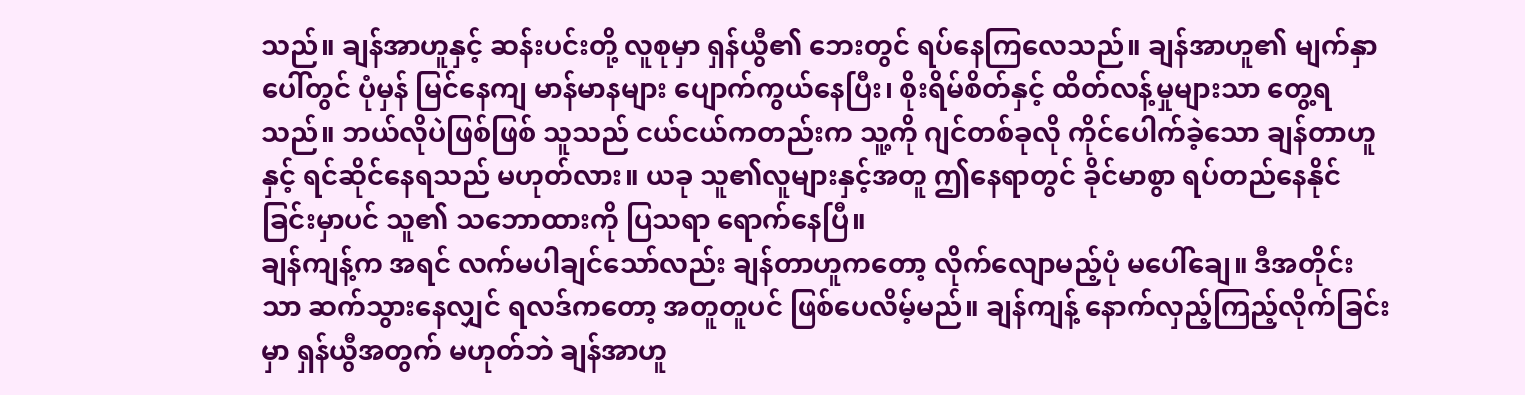သည်။ ချန်အာဟူနှင့် ဆန်းပင်းတို့ လူစုမှာ ရှန်ယွီ၏ ဘေးတွင် ရပ်နေကြလေသည်။ ချန်အာဟူ၏ မျက်နှာပေါ်တွင် ပုံမှန် မြင်နေကျ မာန်မာနများ ပျောက်ကွယ်နေပြီး၊ စိုးရိမ်စိတ်နှင့် ထိတ်လန့်မှုများသာ တွေ့ရသည်။ ဘယ်လိုပဲဖြစ်ဖြစ် သူသည် ငယ်ငယ်ကတည်းက သူ့ကို ဂျင်တစ်ခုလို ကိုင်ပေါက်ခဲ့သော ချန်တာဟူနှင့် ရင်ဆိုင်နေရသည် မဟုတ်လား။ ယခု သူ၏လူများနှင့်အတူ ဤနေရာတွင် ခိုင်မာစွာ ရပ်တည်နေနိုင်ခြင်းမှာပင် သူ၏ သဘောထားကို ပြသရာ ရောက်နေပြီ။
ချန်ကျန့်က အရင် လက်မပါချင်သော်လည်း ချန်တာဟူကတော့ လိုက်လျောမည့်ပုံ မပေါ်ချေ။ ဒီအတိုင်းသာ ဆက်သွားနေလျှင် ရလဒ်ကတော့ အတူတူပင် ဖြစ်ပေလိမ့်မည်။ ချန်ကျန့် နောက်လှည့်ကြည့်လိုက်ခြင်းမှာ ရှန်ယွီအတွက် မဟုတ်ဘဲ ချန်အာဟူ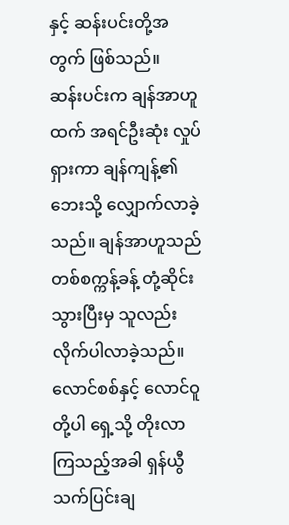နှင့် ဆန်းပင်းတို့အတွက် ဖြစ်သည်။
ဆန်းပင်းက ချန်အာဟူထက် အရင်ဦးဆုံး လှုပ်ရှားကာ ချန်ကျန့်၏ ဘေးသို့ လျှောက်လာခဲ့သည်။ ချန်အာဟူသည် တစ်စက္ကန့်ခန့် တုံ့ဆိုင်းသွားပြီးမှ သူလည်း လိုက်ပါလာခဲ့သည်။ လောင်စစ်နှင့် လောင်ဝူတို့ပါ ရှေ့သို့ တိုးလာကြသည့်အခါ ရှန်ယွီ သက်ပြင်းချ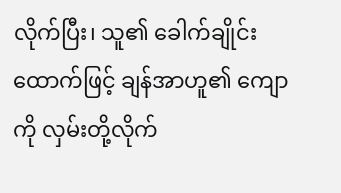လိုက်ပြီး၊ သူ၏ ခေါက်ချိုင်းထောက်ဖြင့် ချန်အာဟူ၏ ကျောကို လှမ်းတို့လိုက်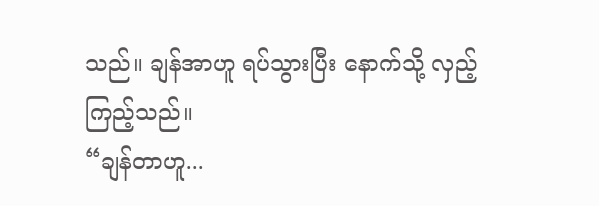သည်။ ချန်အာဟူ ရပ်သွားပြီး နောက်သို့ လှည့်ကြည့်သည်။
“ချန်တာဟူ...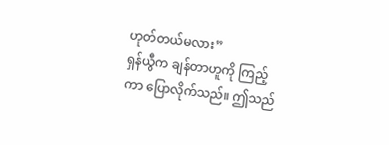ဟုတ်တယ်မလား”
ရှန်ယွီက ချန်တာဟူကို ကြည့်ကာ ပြောလိုက်သည်။ ဤသည်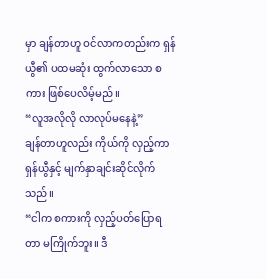မှာ ချန်တာဟူ ဝင်လာကတည်းက ရှန်ယွီ၏ ပထမဆုံး ထွက်လာသော စကား ဖြစ်ပေလိမ့်မည်။
“လူအလိုလို လာလုပ်မနေနဲ့”
ချန်တာဟူလည်း ကိုယ်ကို လှည့်ကာ ရှန်ယွီနှင့် မျက်နှာချင်းဆိုင်လိုက်သည်။
“ငါက စကားကို လှည့်ပတ်ပြောရတာ မကြိုက်ဘူး။ ဒီ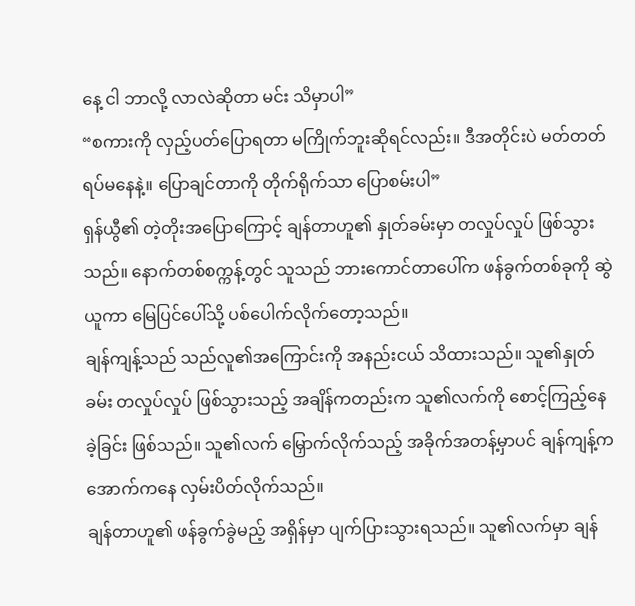နေ့ ငါ ဘာလို့ လာလဲဆိုတာ မင်း သိမှာပါ”
“စကားကို လှည့်ပတ်ပြောရတာ မကြိုက်ဘူးဆိုရင်လည်း။ ဒီအတိုင်းပဲ မတ်တတ်ရပ်မနေနဲ့။ ပြောချင်တာကို တိုက်ရိုက်သာ ပြောစမ်းပါ”
ရှန်ယွီ၏ တဲ့တိုးအပြောကြောင့် ချန်တာဟူ၏ နှုတ်ခမ်းမှာ တလှုပ်လှုပ် ဖြစ်သွားသည်။ နောက်တစ်စက္ကန့်တွင် သူသည် ဘားကောင်တာပေါ်က ဖန်ခွက်တစ်ခုကို ဆွဲယူကာ မြေပြင်ပေါ်သို့ ပစ်ပေါက်လိုက်တော့သည်။
ချန်ကျန့်သည် သည်လူ၏အကြောင်းကို အနည်းငယ် သိထားသည်။ သူ၏နှုတ်ခမ်း တလှုပ်လှုပ် ဖြစ်သွားသည့် အချိန်ကတည်းက သူ၏လက်ကို စောင့်ကြည့်နေခဲ့ခြင်း ဖြစ်သည်။ သူ၏လက် မြှောက်လိုက်သည့် အခိုက်အတန့်မှာပင် ချန်ကျန့်က အောက်ကနေ လှမ်းပိတ်လိုက်သည်။
ချန်တာဟူ၏ ဖန်ခွက်ခွဲမည့် အရှိန်မှာ ပျက်ပြားသွားရသည်။ သူ၏လက်မှာ ချန်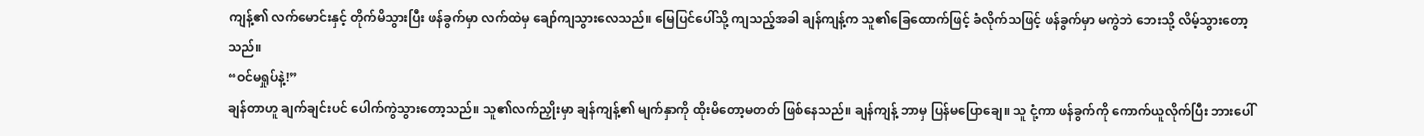ကျန့်၏ လက်မောင်းနှင့် တိုက်မိသွားပြီး ဖန်ခွက်မှာ လက်ထဲမှ ချော်ကျသွားလေသည်။ မြေပြင်ပေါ်သို့ ကျသည့်အခါ ချန်ကျန့်က သူ၏ခြေထောက်ဖြင့် ခံလိုက်သဖြင့် ဖန်ခွက်မှာ မကွဲဘဲ ဘေးသို့ လိမ့်သွားတော့သည်။
“ဝင်မရှုပ်နဲ့!”
ချန်တာဟူ ချက်ချင်းပင် ပေါက်ကွဲသွားတော့သည်။ သူ၏လက်ညှိုးမှာ ချန်ကျန့်၏ မျက်နှာကို ထိုးမိတော့မတတ် ဖြစ်နေသည်။ ချန်ကျန့် ဘာမှ ပြန်မပြောချေ။ သူ ငုံ့ကာ ဖန်ခွက်ကို ကောက်ယူလိုက်ပြီး ဘားပေါ်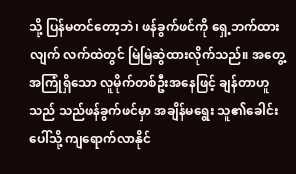သို့ ပြန်မတင်တော့ဘဲ၊ ဖန်ခွက်ဖင်ကို ရှေ့ဘက်ထားလျက် လက်ထဲတွင် မြဲမြဲဆွဲထားလိုက်သည်။ အတွေ့အကြုံရှိသော လူမိုက်တစ်ဦးအနေဖြင့် ချန်တာဟူသည် သည်ဖန်ခွက်ဖင်မှာ အချိန်မရွေး သူ၏ခေါင်းပေါ်သို့ ကျရောက်လာနိုင်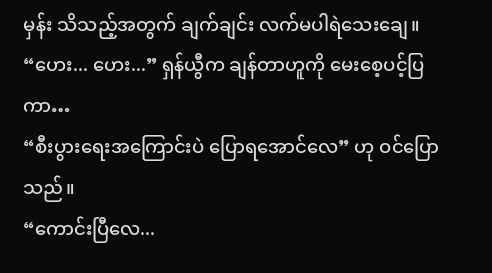မှန်း သိသည့်အတွက် ချက်ချင်း လက်မပါရဲသေးချေ။
“ဟေး... ဟေး...” ရှန်ယွီက ချန်တာဟူကို မေးစေ့ပင့်ပြကာ…
“စီးပွားရေးအကြောင်းပဲ ပြောရအောင်လေ” ဟု ဝင်ပြောသည်။
“ကောင်းပြီလေ...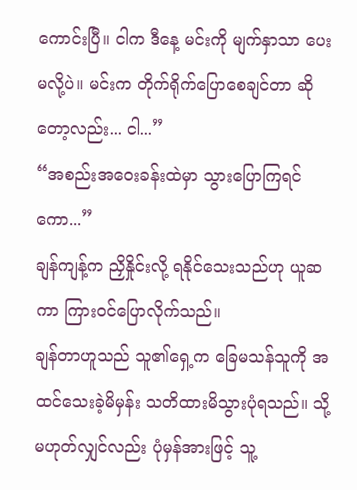ကောင်းပြီ။ ငါက ဒီနေ့ မင်းကို မျက်နှာသာ ပေးမလို့ပဲ။ မင်းက တိုက်ရိုက်ပြောစေချင်တာ ဆိုတော့လည်း... ငါ...”
“အစည်းအဝေးခန်းထဲမှာ သွားပြောကြရင်ကော...”
ချန်ကျန့်က ညှိနှိုင်းလို့ ရနိုင်သေးသည်ဟု ယူဆကာ ကြားဝင်ပြောလိုက်သည်။
ချန်တာဟူသည် သူ၏ရှေ့က ခြေမသန်သူကို အထင်သေးခဲ့မိမှန်း သတိထားမိသွားပုံရသည်။ သို့မဟုတ်လျှင်လည်း ပုံမှန်အားဖြင့် သူ့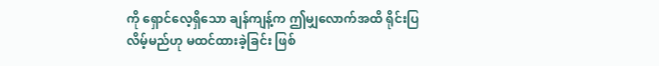ကို ရှောင်လေ့ရှိသော ချန်ကျန့်က ဤမျှလောက်အထိ ရိုင်းပြလိမ့်မည်ဟု မထင်ထားခဲ့ခြင်း ဖြစ်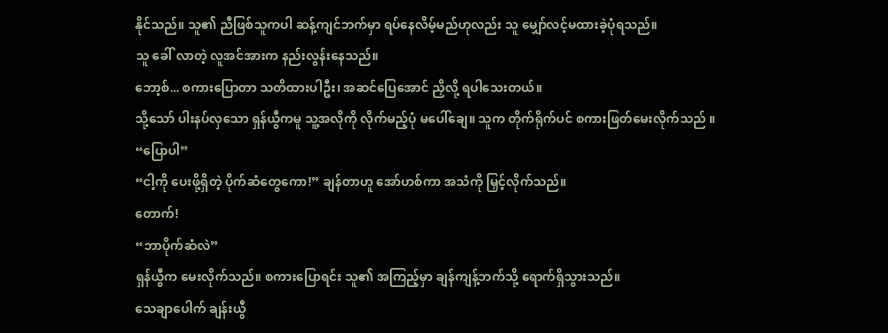နိုင်သည်။ သူ၏ ညီဖြစ်သူကပါ ဆန့်ကျင်ဘက်မှာ ရပ်နေလိမ့်မည်ဟုလည်း သူ မျှော်လင့်မထားခဲ့ပုံရသည်။
သူ ခေါ် လာတဲ့ လူအင်အားက နည်းလွန်းနေသည်။
ဘော့စ်... စကားပြောတာ သတိထားပါဦး၊ အဆင်ပြေအောင် ညှိလို့ ရပါသေးတယ်။
သို့သော် ပါးနပ်လှသော ရှန်ယွီကမူ သူ့အလိုကို လိုက်မည့်ပုံ မပေါ်ချေ။ သူက တိုက်ရိုက်ပင် စကားဖြတ်မေးလိုက်သည် ။
“ပြောပါ”
“ငါ့ကို ပေးဖို့ရှိတဲ့ ပိုက်ဆံတွေကော!” ချန်တာဟူ အော်ဟစ်ကာ အသံကို မြှင့်လိုက်သည်။
တောက်!
“ဘာပိုက်ဆံလဲ”
ရှန်ယွီက မေးလိုက်သည်။ စကားပြောရင်း သူ၏ အကြည့်မှာ ချန်ကျန့်ဘက်သို့ ရောက်ရှိသွားသည်။
သေချာပေါက် ချန်းယွီ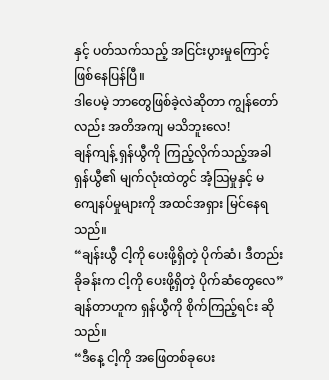နှင့် ပတ်သက်သည့် အငြင်းပွားမှုကြောင့် ဖြစ်နေပြန်ပြီ။
ဒါပေမဲ့ ဘာတွေဖြစ်ခဲ့လဲဆိုတာ ကျွန်တော်လည်း အတိအကျ မသိဘူးလေ!
ချန်ကျန့် ရှန်ယွီကို ကြည့်လိုက်သည့်အခါ ရှန်ယွီ၏ မျက်လုံးထဲတွင် အံ့သြမှုနှင့် မကျေနပ်မှုများကို အထင်အရှား မြင်နေရသည်။
“ချန်းယွီ ငါ့ကို ပေးဖို့ရှိတဲ့ ပိုက်ဆံ၊ ဒီတည်းခိုခန်းက ငါ့ကို ပေးဖို့ရှိတဲ့ ပိုက်ဆံတွေလေ”
ချန်တာဟူက ရှန်ယွီကို စိုက်ကြည့်ရင်း ဆိုသည်။
“ဒီနေ့ ငါ့ကို အဖြေတစ်ခုပေး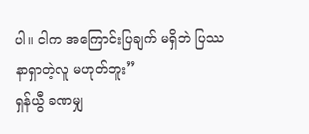ပါ။ ငါက အကြောင်းပြချက် မရှိဘဲ ပြဿနာရှာတဲ့လူ မဟုတ်ဘူး”
ရှန်ယွီ ခဏမျှ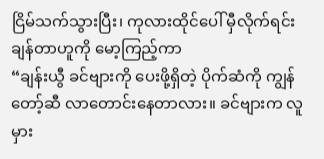ငြိမ်သက်သွားပြီး၊ ကုလားထိုင်ပေါ် မှီလိုက်ရင်း ချန်တာဟူကို မော့ကြည့်ကာ
“ချန်းယွီ ခင်ဗျားကို ပေးဖို့ရှိတဲ့ ပိုက်ဆံကို ကျွန်တော့်ဆီ လာတောင်းနေတာလား။ ခင်ဗျားက လူမှား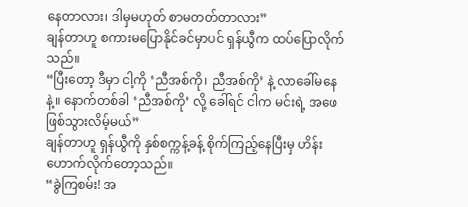နေတာလား၊ ဒါမှမဟုတ် စာမတတ်တာလား”
ချန်တာဟူ စကားမပြောနိုင်ခင်မှာပင် ရှန်ယွီက ထပ်ပြောလိုက်သည်။
“ပြီးတော့ ဒီမှာ ငါ့ကို ‘ညီအစ်ကို၊ ညီအစ်ကို’ နဲ့ လာခေါ်မနေနဲ့။ နောက်တစ်ခါ ‘ညီအစ်ကို’ လို့ ခေါ်ရင် ငါက မင်းရဲ့ အဖေ ဖြစ်သွားလိမ့်မယ်”
ချန်တာဟူ ရှန်ယွီကို နှစ်စက္ကန့်ခန့် စိုက်ကြည့်နေပြီးမှ ဟိန်းဟောက်လိုက်တော့သည်။
“ခွဲကြစမ်း! အ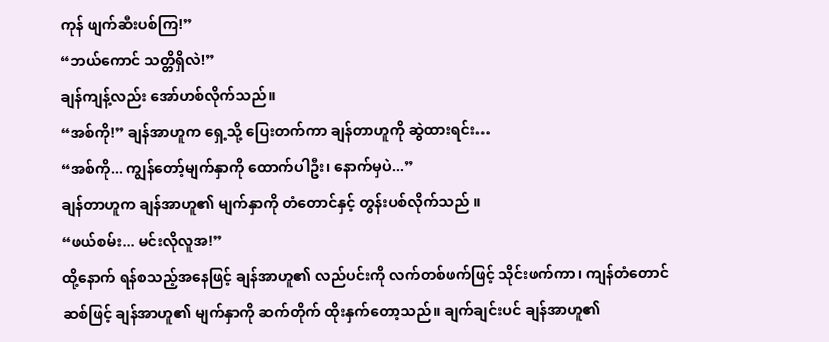ကုန် ဖျက်ဆီးပစ်ကြ!”
“ဘယ်ကောင် သတ္တိရှိလဲ!”
ချန်ကျန့်လည်း အော်ဟစ်လိုက်သည်။
“အစ်ကို!” ချန်အာဟူက ရှေ့သို့ ပြေးတက်ကာ ချန်တာဟူကို ဆွဲထားရင်း…
“အစ်ကို... ကျွန်တော့်မျက်နှာကို ထောက်ပါဦး၊ နောက်မှပဲ...”
ချန်တာဟူက ချန်အာဟူ၏ မျက်နှာကို တံတောင်နှင့် တွန်းပစ်လိုက်သည် ။
“ဖယ်စမ်း... မင်းလိုလူအ!”
ထို့နောက် ရန်စသည့်အနေဖြင့် ချန်အာဟူ၏ လည်ပင်းကို လက်တစ်ဖက်ဖြင့် သိုင်းဖက်ကာ၊ ကျန်တံတောင်ဆစ်ဖြင့် ချန်အာဟူ၏ မျက်နှာကို ဆက်တိုက် ထိုးနှက်တော့သည်။ ချက်ချင်းပင် ချန်အာဟူ၏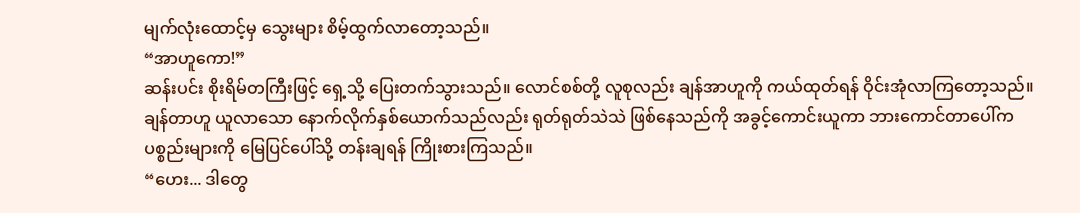မျက်လုံးထောင့်မှ သွေးများ စိမ့်ထွက်လာတော့သည်။
“အာဟူကော!”
ဆန်းပင်း စိုးရိမ်တကြီးဖြင့် ရှေ့သို့ ပြေးတက်သွားသည်။ လောင်စစ်တို့ လူစုလည်း ချန်အာဟူကို ကယ်ထုတ်ရန် ဝိုင်းအုံလာကြတော့သည်။ ချန်တာဟူ ယူလာသော နောက်လိုက်နှစ်ယောက်သည်လည်း ရုတ်ရုတ်သဲသဲ ဖြစ်နေသည်ကို အခွင့်ကောင်းယူကာ ဘားကောင်တာပေါ်က ပစ္စည်းများကို မြေပြင်ပေါ်သို့ တန်းချရန် ကြိုးစားကြသည်။
“ဟေး... ဒါတွေ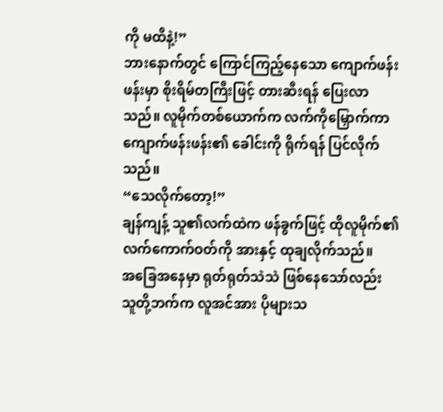ကို မထိနဲ့!”
ဘားနောက်တွင် ကြောင်ကြည့်နေသော ကျောက်ဖန်းဖန်းမှာ စိုးရိမ်တကြီးဖြင့် တားဆီးရန် ပြေးလာသည်။ လူမိုက်တစ်ယောက်က လက်ကိုမြှောက်ကာ ကျောက်ဖန်းဖန်း၏ ခေါင်းကို ရိုက်ရန် ပြင်လိုက်သည်။
“သေလိုက်တော့!”
ချန်ကျန့် သူ၏လက်ထဲက ဖန်ခွက်ဖြင့် ထိုလူမိုက်၏ လက်ကောက်ဝတ်ကို အားနှင့် ထုချလိုက်သည်။
အခြေအနေမှာ ရုတ်ရုတ်သဲသဲ ဖြစ်နေသော်လည်း သူတို့ဘက်က လူအင်အား ပိုများသ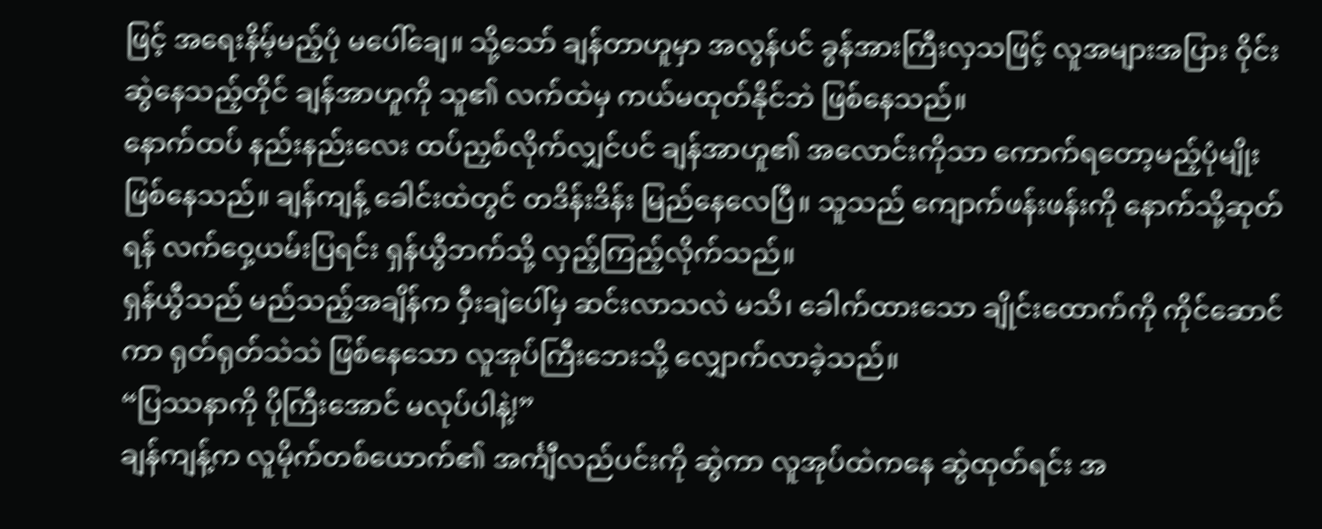ဖြင့် အရေးနိမ့်မည့်ပုံ မပေါ်ချေ။ သို့သော် ချန်တာဟူမှာ အလွန်ပင် ခွန်အားကြီးလှသဖြင့် လူအများအပြား ဝိုင်းဆွဲနေသည့်တိုင် ချန်အာဟူကို သူ၏ လက်ထဲမှ ကယ်မထုတ်နိုင်ဘဲ ဖြစ်နေသည်။
နောက်ထပ် နည်းနည်းလေး ထပ်ညှစ်လိုက်လျှင်ပင် ချန်အာဟူ၏ အလောင်းကိုသာ ကောက်ရတော့မည့်ပုံမျိုး ဖြစ်နေသည်။ ချန်ကျန့် ခေါင်းထဲတွင် တဒိန်းဒိန်း မြည်နေလေပြီ။ သူသည် ကျောက်ဖန်းဖန်းကို နောက်သို့ဆုတ်ရန် လက်ဝှေ့ယမ်းပြရင်း ရှန်ယွီဘက်သို့ လှည့်ကြည့်လိုက်သည်။
ရှန်ယွီသည် မည်သည့်အချိန်က ဝှီးချဲပေါ်မှ ဆင်းလာသလဲ မသိ၊ ခေါက်ထားသော ချိုင်းထောက်ကို ကိုင်ဆောင်ကာ ရုတ်ရုတ်သဲသဲ ဖြစ်နေသော လူအုပ်ကြီးဘေးသို့ လျှောက်လာခဲ့သည်။
“ပြဿနာကို ပိုကြီးအောင် မလုပ်ပါနဲ့!”
ချန်ကျန့်က လူမိုက်တစ်ယောက်၏ အင်္ကျီလည်ပင်းကို ဆွဲကာ လူအုပ်ထဲကနေ ဆွဲထုတ်ရင်း အ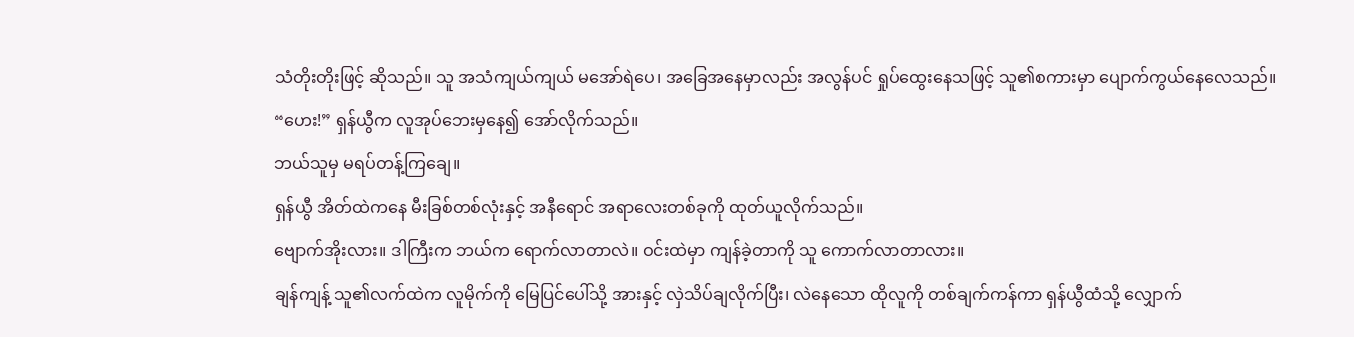သံတိုးတိုးဖြင့် ဆိုသည်။ သူ အသံကျယ်ကျယ် မအော်ရဲပေ၊ အခြေအနေမှာလည်း အလွန်ပင် ရှုပ်ထွေးနေသဖြင့် သူ၏စကားမှာ ပျောက်ကွယ်နေလေသည်။
“ဟေး!” ရှန်ယွီက လူအုပ်ဘေးမှနေ၍ အော်လိုက်သည်။
ဘယ်သူမှ မရပ်တန့်ကြချေ။
ရှန်ယွီ အိတ်ထဲကနေ မီးခြစ်တစ်လုံးနှင့် အနီရောင် အရာလေးတစ်ခုကို ထုတ်ယူလိုက်သည်။
ဗျောက်အိုးလား။ ဒါကြီးက ဘယ်က ရောက်လာတာလဲ။ ဝင်းထဲမှာ ကျန်ခဲ့တာကို သူ ကောက်လာတာလား။
ချန်ကျန့် သူ၏လက်ထဲက လူမိုက်ကို မြေပြင်ပေါ်သို့ အားနှင့် လှဲသိပ်ချလိုက်ပြီး၊ လဲနေသော ထိုလူကို တစ်ချက်ကန်ကာ ရှန်ယွီထံသို့ လျှောက်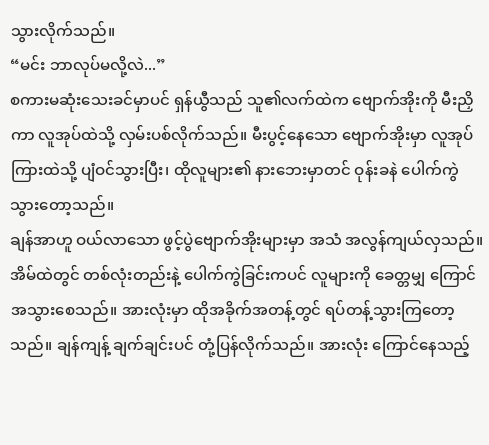သွားလိုက်သည်။
“မင်း ဘာလုပ်မလို့လဲ...”
စကားမဆုံးသေးခင်မှာပင် ရှန်ယွီသည် သူ၏လက်ထဲက ဗျောက်အိုးကို မီးညှိကာ လူအုပ်ထဲသို့ လှမ်းပစ်လိုက်သည်။ မီးပွင့်နေသော ဗျောက်အိုးမှာ လူအုပ်ကြားထဲသို့ ပျံဝင်သွားပြီး၊ ထိုလူများ၏ နားဘေးမှာတင် ဝုန်းခနဲ ပေါက်ကွဲသွားတော့သည်။
ချန်အာဟူ ဝယ်လာသော ဖွင့်ပွဲဗျောက်အိုးများမှာ အသံ အလွန်ကျယ်လှသည်။ အိမ်ထဲတွင် တစ်လုံးတည်းနဲ့ ပေါက်ကွဲခြင်းကပင် လူများကို ခေတ္တမျှ ကြောင်အသွားစေသည်။ အားလုံးမှာ ထိုအခိုက်အတန့်တွင် ရပ်တန့်သွားကြတော့သည်။ ချန်ကျန့် ချက်ချင်းပင် တုံ့ပြန်လိုက်သည်။ အားလုံး ကြောင်နေသည့်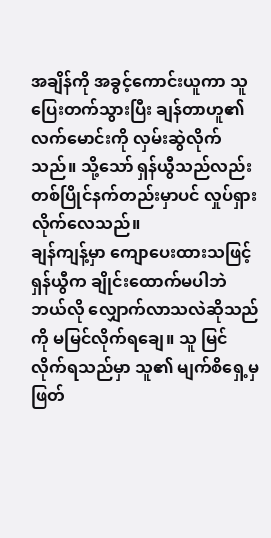အချိန်ကို အခွင့်ကောင်းယူကာ သူ ပြေးတက်သွားပြီး ချန်တာဟူ၏ လက်မောင်းကို လှမ်းဆွဲလိုက်သည်။ သို့သော် ရှန်ယွီသည်လည်း တစ်ပြိုင်နက်တည်းမှာပင် လှုပ်ရှားလိုက်လေသည်။
ချန်ကျန့်မှာ ကျောပေးထားသဖြင့် ရှန်ယွီက ချိုင်းထောက်မပါဘဲ ဘယ်လို လျှောက်လာသလဲဆိုသည်ကို မမြင်လိုက်ရချေ။ သူ မြင်လိုက်ရသည်မှာ သူ၏ မျက်စိရှေ့မှ ဖြတ်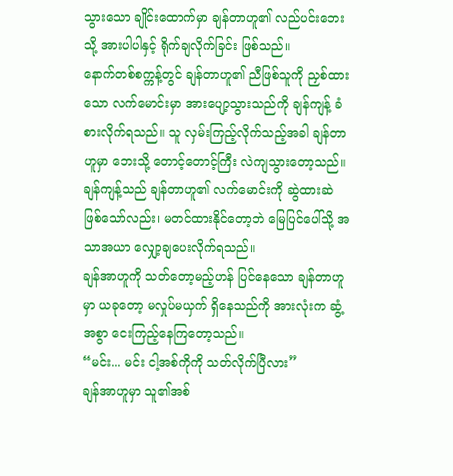သွားသော ချိုင်းထောက်မှာ ချန်တာဟူ၏ လည်ပင်းဘေးသို့ အားပါပါနှင့် ရိုက်ချလိုက်ခြင်း ဖြစ်သည်။
နောက်တစ်စက္ကန့်တွင် ချန်တာဟူ၏ ညီဖြစ်သူကို ညှစ်ထားသော လက်မောင်းမှာ အားပျော့သွားသည်ကို ချန်ကျန့် ခံစားလိုက်ရသည်။ သူ လှမ်းကြည့်လိုက်သည့်အခါ ချန်တာဟူမှာ ဘေးသို့ တောင့်တောင့်ကြီး လဲကျသွားတော့သည်။ ချန်ကျန့်သည် ချန်တာဟူ၏ လက်မောင်းကို ဆွဲထားဆဲ ဖြစ်သော်လည်း၊ မတင်ထားနိုင်တော့ဘဲ မြေပြင်ပေါ်သို့ အသာအယာ လျှော့ချပေးလိုက်ရသည်။
ချန်အာဟူကို သတ်တော့မည့်ဟန် ပြင်နေသော ချန်တာဟူမှာ ယခုတော့ မလှုပ်မယှက် ရှိနေသည်ကို အားလုံးက ဆွံ့အစွာ ငေးကြည့်နေကြတော့သည်။
“မင်း... မင်း ငါ့အစ်ကိုကို သတ်လိုက်ပြီလား”
ချန်အာဟူမှာ သူ၏အစ်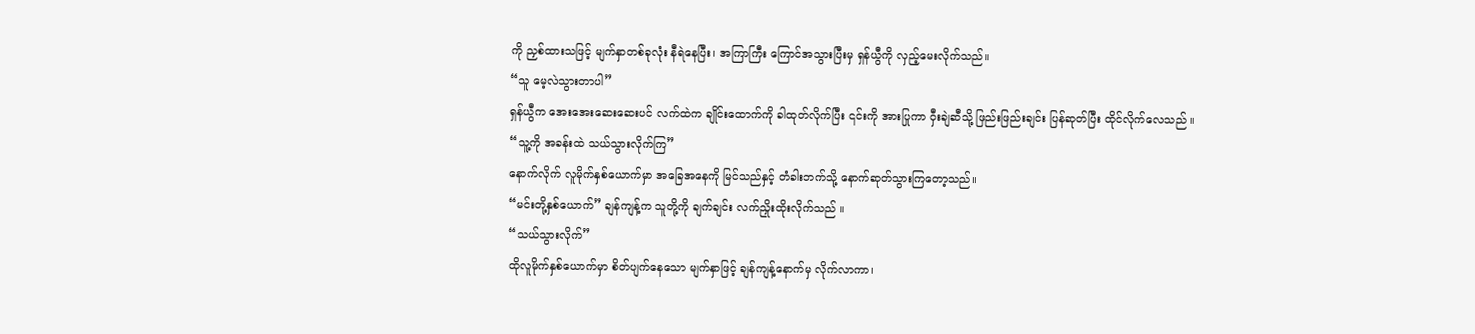ကို ညှစ်ထားသဖြင့် မျက်နှာတစ်ခုလုံး နီရဲနေပြီး၊ အကြာကြီး ကြောင်အသွားပြီးမှ ရှန်ယွီကို လှည့်မေးလိုက်သည်။
“သူ မေ့လဲသွားတာပါ”
ရှန်ယွီက အေးအေးဆေးဆေးပင် လက်ထဲက ချိုင်းထောက်ကို ခါထုတ်လိုက်ပြီး ၎င်းကို အားပြုကာ ဝှီးချဲဆီသို့ ဖြည်းဖြည်းချင်း ပြန်ဆုတ်ပြီး ထိုင်လိုက်လေသည် ။
“သူ့ကို အခန်းထဲ သယ်သွားလိုက်ကြ”
နောက်လိုက် လူမိုက်နှစ်ယောက်မှာ အခြေအနေကို မြင်သည်နှင့် တံခါးဘက်သို့ နောက်ဆုတ်သွားကြတော့သည်။
“မင်းတို့နှစ်ယောက်” ချန်ကျန့်က သူတို့ကို ချက်ချင်း လက်ညှိုးထိုးလိုက်သည် ။
“သယ်သွားလိုက်”
ထိုလူမိုက်နှစ်ယောက်မှာ စိတ်ပျက်နေသော မျက်နှာဖြင့် ချန်ကျန့်နောက်မှ လိုက်လာကာ၊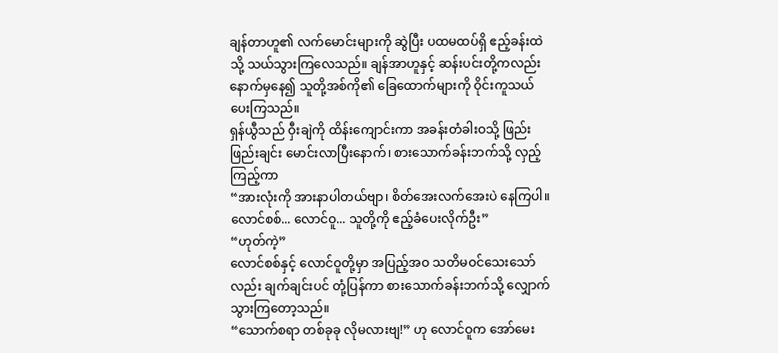ချန်တာဟူ၏ လက်မောင်းများကို ဆွဲပြီး ပထမထပ်ရှိ ဧည့်ခန်းထဲသို့ သယ်သွားကြလေသည်။ ချန်အာဟူနှင့် ဆန်းပင်းတို့ကလည်း နောက်မှနေ၍ သူတို့အစ်ကို၏ ခြေထောက်များကို ဝိုင်းကူသယ်ပေးကြသည်။
ရှန်ယွီသည် ဝှီးချဲကို ထိန်းကျောင်းကာ အခန်းတံခါးဝသို့ ဖြည်းဖြည်းချင်း မောင်းလာပြီးနောက်၊ စားသောက်ခန်းဘက်သို့ လှည့်ကြည့်ကာ
“အားလုံးကို အားနာပါတယ်ဗျာ၊ စိတ်အေးလက်အေးပဲ နေကြပါ။ လောင်စစ်... လောင်ဝူ... သူတို့ကို ဧည့်ခံပေးလိုက်ဦး”
“ဟုတ်ကဲ့”
လောင်စစ်နှင့် လောင်ဝူတို့မှာ အပြည့်အဝ သတိမဝင်သေးသော်လည်း ချက်ချင်းပင် တုံ့ပြန်ကာ စားသောက်ခန်းဘက်သို့ လျှောက်သွားကြတော့သည်။
“သောက်စရာ တစ်ခုခု လိုမလားဗျ!” ဟု လောင်ဝူက အော်မေး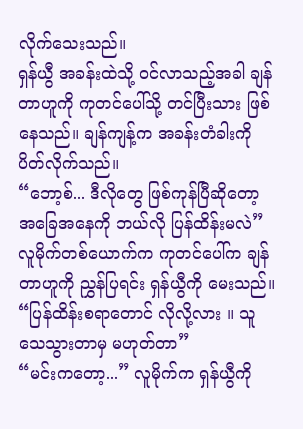လိုက်သေးသည်။
ရှန်ယွီ အခန်းထဲသို့ ဝင်လာသည့်အခါ ချန်တာဟူကို ကုတင်ပေါ်သို့ တင်ပြီးသား ဖြစ်နေသည်။ ချန်ကျန့်က အခန်းတံခါးကို ပိတ်လိုက်သည်။
“ဘော့စ်... ဒီလိုတွေ ဖြစ်ကုန်ပြီဆိုတော့ အခြေအနေကို ဘယ်လို ပြန်ထိန်းမလဲ”
လူမိုက်တစ်ယောက်က ကုတင်ပေါ်က ချန်တာဟူကို ညွှန်ပြရင်း ရှန်ယွီကို မေးသည်။
“ပြန်ထိန်းစရာတောင် လိုလို့လား ။ သူ သေသွားတာမှ မဟုတ်တာ”
“မင်းကတော့...” လူမိုက်က ရှန်ယွီကို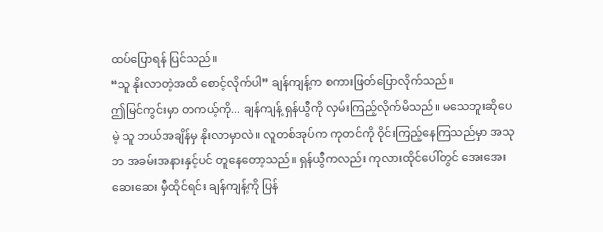ထပ်ပြောရန် ပြင်သည်။
“သူ နိုးလာတဲ့အထိ စောင့်လိုက်ပါ” ချန်ကျန့်က စကားဖြတ်ပြောလိုက်သည်။
ဤမြင်ကွင်းမှာ တကယ့်ကို... ချန်ကျန့် ရှန်ယွီကို လှမ်းကြည့်လိုက်မိသည်။ မသေဘူးဆိုပေမဲ့ သူ ဘယ်အချိန်မှ နိုးလာမှာလဲ။ လူတစ်အုပ်က ကုတင်ကို ဝိုင်းကြည့်နေကြသည်မှာ အသုဘ အခမ်းအနားနှင့်ပင် တူနေတော့သည်။ ရှန်ယွီကလည်း ကုလားထိုင်ပေါ်တွင် အေးအေးဆေးဆေး မှီထိုင်ရင်း ချန်ကျန့်ကို ပြန်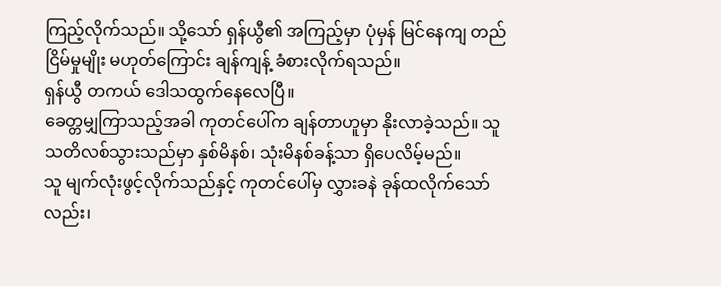ကြည့်လိုက်သည်။ သို့သော် ရှန်ယွီ၏ အကြည့်မှာ ပုံမှန် မြင်နေကျ တည်ငြိမ်မှုမျိုး မဟုတ်ကြောင်း ချန်ကျန့် ခံစားလိုက်ရသည်။
ရှန်ယွီ တကယ် ဒေါသထွက်နေလေပြီ။
ခေတ္တမျှကြာသည့်အခါ ကုတင်ပေါ်က ချန်တာဟူမှာ နိုးလာခဲ့သည်။ သူ သတိလစ်သွားသည်မှာ နှစ်မိနစ်၊ သုံးမိနစ်ခန့်သာ ရှိပေလိမ့်မည်။
သူ မျက်လုံးဖွင့်လိုက်သည်နှင့် ကုတင်ပေါ်မှ လွှားခနဲ ခုန်ထလိုက်သော်လည်း၊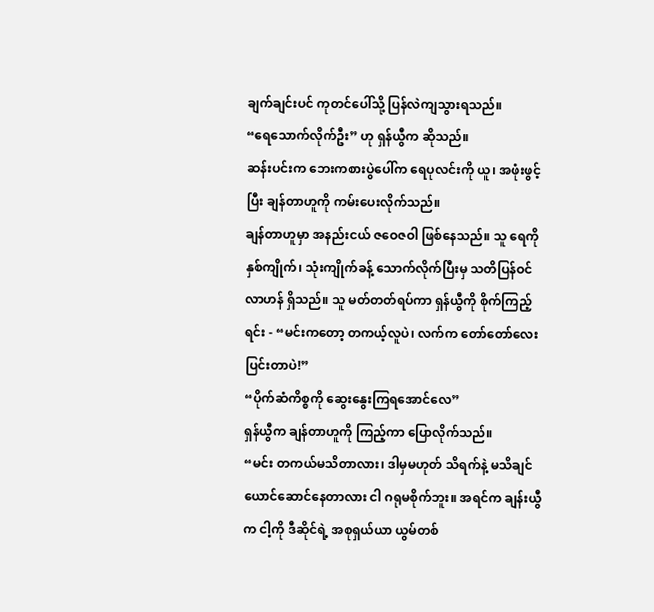ချက်ချင်းပင် ကုတင်ပေါ်သို့ ပြန်လဲကျသွားရသည်။
“ရေသောက်လိုက်ဦး” ဟု ရှန်ယွီက ဆိုသည်။
ဆန်းပင်းက ဘေးကစားပွဲပေါ်က ရေပုလင်းကို ယူ၊ အဖုံးဖွင့်ပြီး ချန်တာဟူကို ကမ်းပေးလိုက်သည်။
ချန်တာဟူမှာ အနည်းငယ် ဇဝေဇဝါ ဖြစ်နေသည်။ သူ ရေကို နှစ်ကျိုက်၊ သုံးကျိုက်ခန့် သောက်လိုက်ပြီးမှ သတိပြန်ဝင်လာဟန် ရှိသည်။ သူ မတ်တတ်ရပ်ကာ ရှန်ယွီကို စိုက်ကြည့်ရင်း - “မင်းကတော့ တကယ့်လူပဲ၊ လက်က တော်တော်လေး ပြင်းတာပဲ!”
“ပိုက်ဆံကိစ္စကို ဆွေးနွေးကြရအောင်လေ”
ရှန်ယွီက ချန်တာဟူကို ကြည့်ကာ ပြောလိုက်သည်။
“မင်း တကယ်မသိတာလား၊ ဒါမှမဟုတ် သိရက်နဲ့ မသိချင်ယောင်ဆောင်နေတာလား ငါ ဂရုမစိုက်ဘူး။ အရင်က ချန်းယွီက ငါ့ကို ဒီဆိုင်ရဲ့ အစုရှယ်ယာ ယွမ်တစ်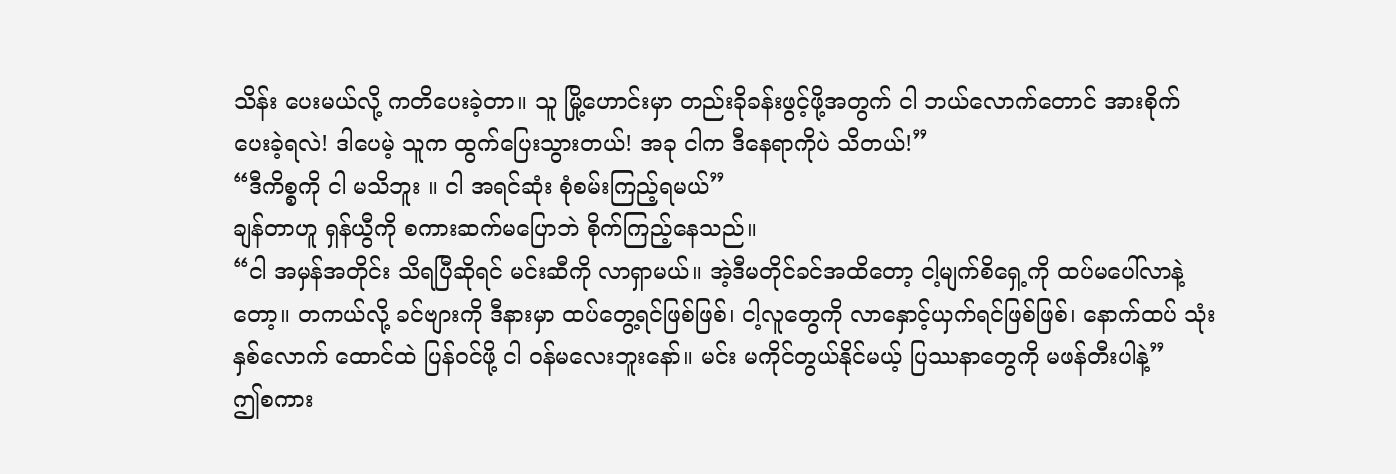သိန်း ပေးမယ်လို့ ကတိပေးခဲ့တာ။ သူ မြို့ဟောင်းမှာ တည်းခိုခန်းဖွင့်ဖို့အတွက် ငါ ဘယ်လောက်တောင် အားစိုက်ပေးခဲ့ရလဲ! ဒါပေမဲ့ သူက ထွက်ပြေးသွားတယ်! အခု ငါက ဒီနေရာကိုပဲ သိတယ်!”
“ဒီကိစ္စကို ငါ မသိဘူး ။ ငါ အရင်ဆုံး စုံစမ်းကြည့်ရမယ်”
ချန်တာဟူ ရှန်ယွီကို စကားဆက်မပြောဘဲ စိုက်ကြည့်နေသည်။
“ငါ အမှန်အတိုင်း သိရပြီဆိုရင် မင်းဆီကို လာရှာမယ်။ အဲ့ဒီမတိုင်ခင်အထိတော့ ငါ့မျက်စိရှေ့ကို ထပ်မပေါ်လာနဲ့တော့။ တကယ်လို့ ခင်ဗျားကို ဒီနားမှာ ထပ်တွေ့ရင်ဖြစ်ဖြစ်၊ ငါ့လူတွေကို လာနှောင့်ယှက်ရင်ဖြစ်ဖြစ်၊ နောက်ထပ် သုံးနှစ်လောက် ထောင်ထဲ ပြန်ဝင်ဖို့ ငါ ဝန်မလေးဘူးနော်။ မင်း မကိုင်တွယ်နိုင်မယ့် ပြဿနာတွေကို မဖန်တီးပါနဲ့”
ဤစကား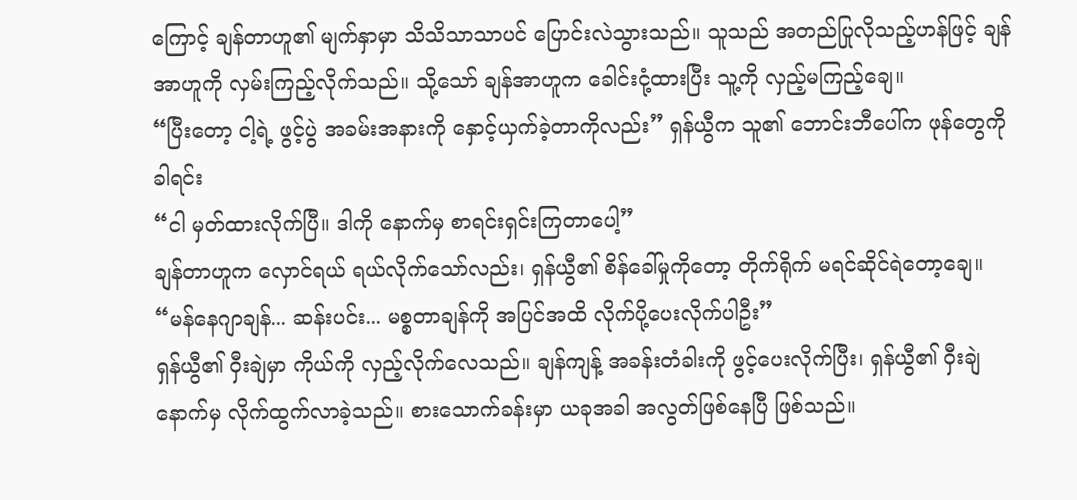ကြောင့် ချန်တာဟူ၏ မျက်နှာမှာ သိသိသာသာပင် ပြောင်းလဲသွားသည်။ သူသည် အတည်ပြုလိုသည့်ဟန်ဖြင့် ချန်အာဟူကို လှမ်းကြည့်လိုက်သည်။ သို့သော် ချန်အာဟူက ခေါင်းငုံ့ထားပြီး သူ့ကို လှည့်မကြည့်ချေ။
“ပြီးတော့ ငါ့ရဲ့ ဖွင့်ပွဲ အခမ်းအနားကို နှောင့်ယှက်ခဲ့တာကိုလည်း” ရှန်ယွီက သူ၏ ဘောင်းဘီပေါ်က ဖုန်တွေကို ခါရင်း
“ငါ မှတ်ထားလိုက်ပြီ။ ဒါကို နောက်မှ စာရင်းရှင်းကြတာပေါ့”
ချန်တာဟူက လှောင်ရယ် ရယ်လိုက်သော်လည်း၊ ရှန်ယွီ၏ စိန်ခေါ်မှုကိုတော့ တိုက်ရိုက် မရင်ဆိုင်ရဲတော့ချေ။
“မန်နေဂျာချန်... ဆန်းပင်း... မစ္စတာချန်ကို အပြင်အထိ လိုက်ပို့ပေးလိုက်ပါဦး”
ရှန်ယွီ၏ ဝှီးချဲမှာ ကိုယ်ကို လှည့်လိုက်လေသည်။ ချန်ကျန့် အခန်းတံခါးကို ဖွင့်ပေးလိုက်ပြီး၊ ရှန်ယွီ၏ ဝှီးချဲနောက်မှ လိုက်ထွက်လာခဲ့သည်။ စားသောက်ခန်းမှာ ယခုအခါ အလွတ်ဖြစ်နေပြီ ဖြစ်သည်။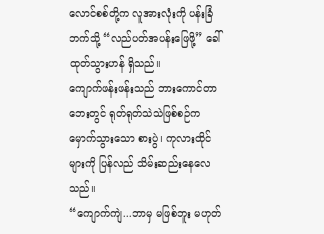လောင်စစ်တို့က လူအားလုံးကို ပန်းခြံဘက်သို့ “လည်ပတ်အပန်းဖြေဖို့” ခေါ်ထုတ်သွားဟန် ရှိသည်။
ကျောက်ဖန်းဖန်းသည် ဘားကောင်တာဘေးတွင် ရုတ်ရုတ်သဲသဲဖြစ်စဉ်က မှောက်သွားသော စားပွဲ၊ ကုလားထိုင်များကို ပြန်လည် သိမ်းဆည်းနေလေသည်။
“ကျောက်ကျဲ...ဘာမှ မဖြစ်ဘူး မဟုတ်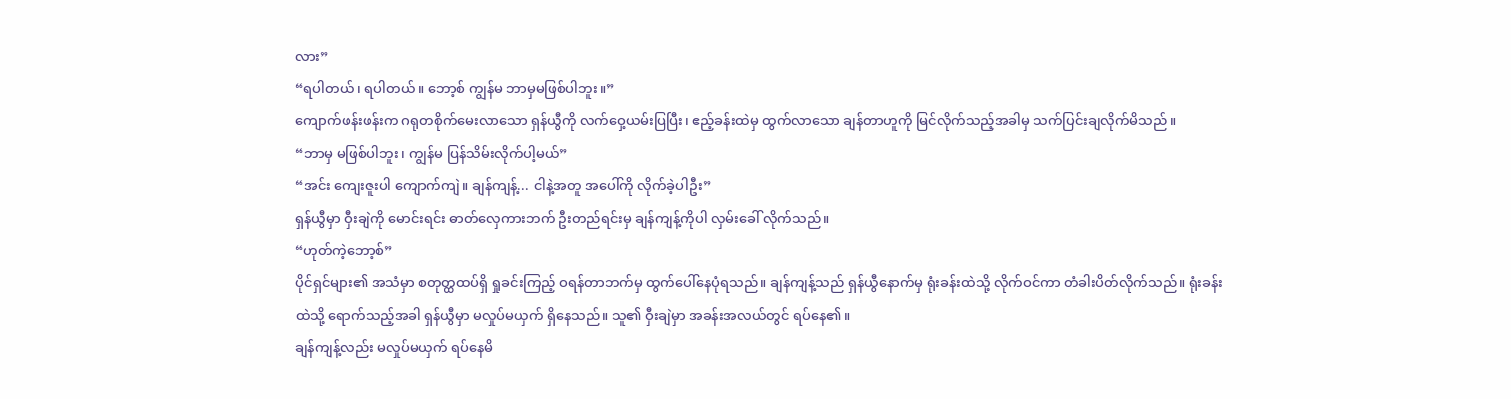လား”
“ရပါတယ်၊ ရပါတယ်။ ဘော့စ် ကျွန်မ ဘာမှမဖြစ်ပါဘူး။”
ကျောက်ဖန်းဖန်းက ဂရုတစိုက်မေးလာသော ရှန်ယွီကို လက်ဝှေ့ယမ်းပြပြီး၊ ဧည့်ခန်းထဲမှ ထွက်လာသော ချန်တာဟူကို မြင်လိုက်သည့်အခါမှ သက်ပြင်းချလိုက်မိသည် ။
“ဘာမှ မဖြစ်ပါဘူး၊ ကျွန်မ ပြန်သိမ်းလိုက်ပါ့မယ်”
“အင်း ကျေးဇူးပါ ကျောက်ကျဲ။ ချန်ကျန့်... ငါနဲ့အတူ အပေါ်ကို လိုက်ခဲ့ပါဦး”
ရှန်ယွီမှာ ဝှီးချဲကို မောင်းရင်း ဓာတ်လှေကားဘက် ဦးတည်ရင်းမှ ချန်ကျန့်ကိုပါ လှမ်းခေါ် လိုက်သည်။
“ဟုတ်ကဲ့ဘော့စ်”
ပိုင်ရှင်များ၏ အသံမှာ စတုတ္ထထပ်ရှိ ရှုခင်းကြည့် ဝရန်တာဘက်မှ ထွက်ပေါ်နေပုံရသည်။ ချန်ကျန့်သည် ရှန်ယွီနောက်မှ ရုံးခန်းထဲသို့ လိုက်ဝင်ကာ တံခါးပိတ်လိုက်သည်။ ရုံးခန်းထဲသို့ ရောက်သည့်အခါ ရှန်ယွီမှာ မလှုပ်မယှက် ရှိနေသည်။ သူ၏ ဝှီးချဲမှာ အခန်းအလယ်တွင် ရပ်နေ၏။
ချန်ကျန့်လည်း မလှုပ်မယှက် ရပ်နေမိ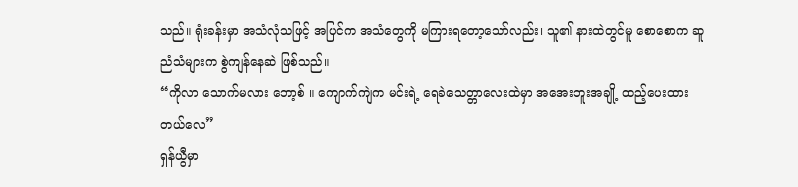သည်။ ရုံးခန်းမှာ အသံလုံသဖြင့် အပြင်က အသံတွေကို မကြားရတော့သော်လည်း၊ သူ၏ နားထဲတွင်မူ စောစောက ဆူညံသံများက စွဲကျန်နေဆဲ ဖြစ်သည်။
“ကိုလာ သောက်မလား ဘော့စ် ။ ကျောက်ကျဲက မင်းရဲ့ ရေခဲသေတ္တာလေးထဲမှာ အအေးဘူးအချို့ ထည့်ပေးထားတယ်လေ”
ရှန်ယွီမှာ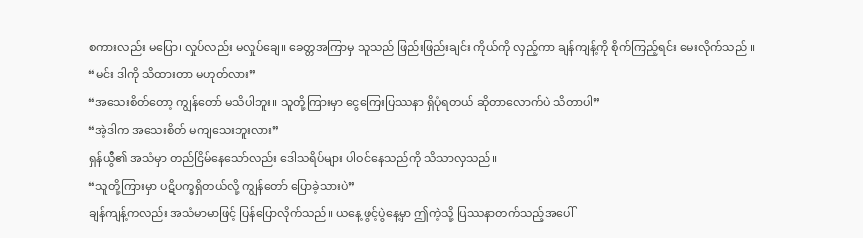စကားလည်း မပြော၊ လှုပ်လည်း မလှုပ်ချေ။ ခေတ္တအကြာမှ သူသည် ဖြည်းဖြည်းချင်း ကိုယ်ကို လှည့်ကာ ချန်ကျန့်ကို စိုက်ကြည့်ရင်း မေးလိုက်သည် ။
“မင်း ဒါကို သိထားတာ မဟုတ်လား”
“အသေးစိတ်တော့ ကျွန်တော် မသိပါဘူး။ သူတို့ကြားမှာ ငွေကြေးပြဿနာ ရှိပုံရတယ် ဆိုတာလောက်ပဲ သိတာပါ”
“အဲ့ဒါက အသေးစိတ် မကျသေးဘူးလား”
ရှန်ယွီ၏ အသံမှာ တည်ငြိမ်နေသော်လည်း ဒေါသရိပ်များ ပါဝင်နေသည်ကို သိသာလှသည်။
“သူတို့ကြားမှာ ပဋိပက္ခရှိတယ်လို့ ကျွန်တော် ပြောခဲ့သားပဲ”
ချန်ကျန့်ကလည်း အသံမာမာဖြင့် ပြန်ပြောလိုက်သည်။ ယနေ့ ဖွင့်ပွဲနေ့မှာ ဤကဲ့သို့ ပြဿနာတက်သည့်အပေါ်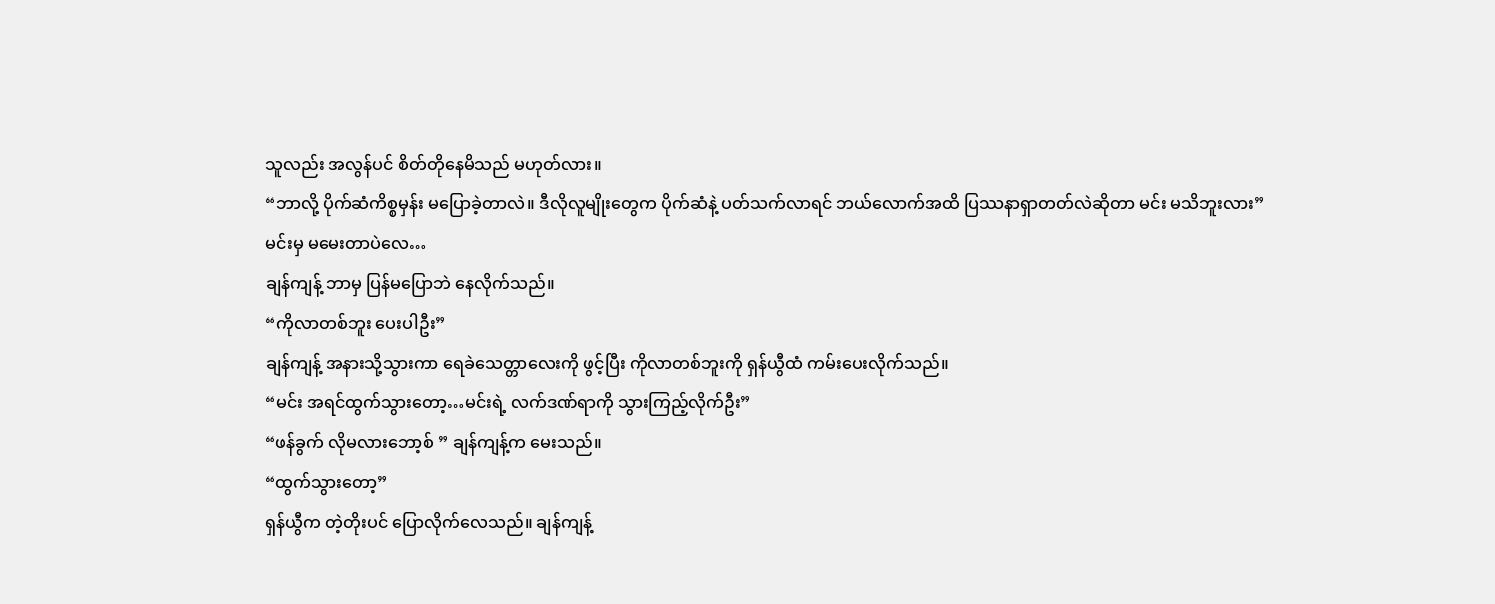သူလည်း အလွန်ပင် စိတ်တိုနေမိသည် မဟုတ်လား။
“ဘာလို့ ပိုက်ဆံကိစ္စမှန်း မပြောခဲ့တာလဲ။ ဒီလိုလူမျိုးတွေက ပိုက်ဆံနဲ့ ပတ်သက်လာရင် ဘယ်လောက်အထိ ပြဿနာရှာတတ်လဲဆိုတာ မင်း မသိဘူးလား”
မင်းမှ မမေးတာပဲလေ…
ချန်ကျန့် ဘာမှ ပြန်မပြောဘဲ နေလိုက်သည်။
“ကိုလာတစ်ဘူး ပေးပါဦး”
ချန်ကျန့် အနားသို့သွားကာ ရေခဲသေတ္တာလေးကို ဖွင့်ပြီး ကိုလာတစ်ဘူးကို ရှန်ယွီထံ ကမ်းပေးလိုက်သည်။
“မင်း အရင်ထွက်သွားတော့…မင်းရဲ့ လက်ဒဏ်ရာကို သွားကြည့်လိုက်ဦး”
“ဖန်ခွက် လိုမလားဘော့စ် ” ချန်ကျန့်က မေးသည်။
“ထွက်သွားတော့”
ရှန်ယွီက တဲ့တိုးပင် ပြောလိုက်လေသည်။ ချန်ကျန့်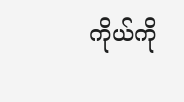ကိုယ်ကို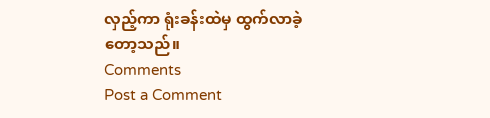လှည့်ကာ ရုံးခန်းထဲမှ ထွက်လာခဲ့တော့သည်။
Comments
Post a Comment